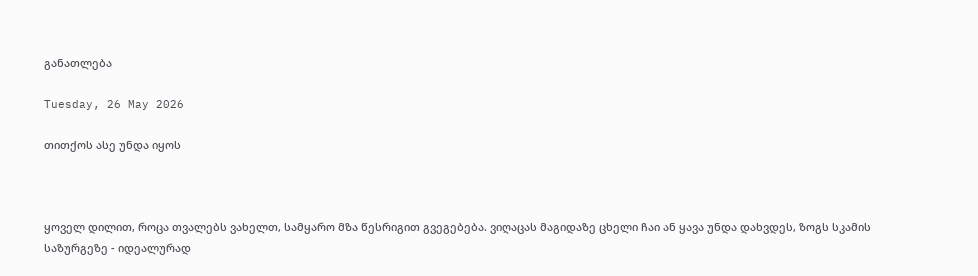განათლება

Tuesday, 26 May 2026

თითქოს ასე უნდა იყოს



ყოველ დილით, როცა თვალებს ვახელთ, სამყარო მზა წესრიგით გვეგებება. ვიღაცას მაგიდაზე ცხელი ჩაი ან ყავა უნდა დახვდეს, ზოგს სკამის საზურგეზე - იდეალურად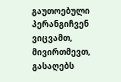გაუთოებული პერანგიჩვენ ვიცვამთ, მივირთმევთ, გასაღებს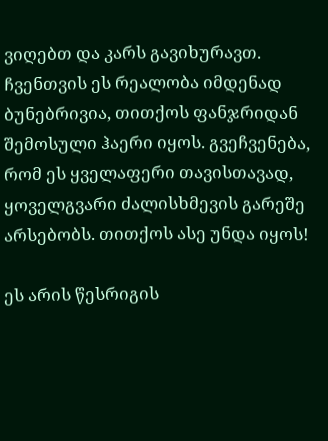ვიღებთ და კარს გავიხურავთ. ჩვენთვის ეს რეალობა იმდენად ბუნებრივია, თითქოს ფანჯრიდან შემოსული ჰაერი იყოს. გვეჩვენება, რომ ეს ყველაფერი თავისთავად, ყოველგვარი ძალისხმევის გარეშე არსებობს. თითქოს ასე უნდა იყოს!

ეს არის წესრიგის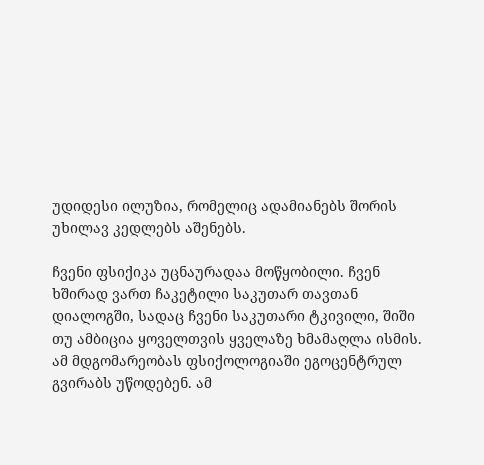უდიდესი ილუზია, რომელიც ადამიანებს შორის უხილავ კედლებს აშენებს.

ჩვენი ფსიქიკა უცნაურადაა მოწყობილი. ჩვენ ხშირად ვართ ჩაკეტილი საკუთარ თავთან დიალოგში, სადაც ჩვენი საკუთარი ტკივილი, შიში თუ ამბიცია ყოველთვის ყველაზე ხმამაღლა ისმის. ამ მდგომარეობას ფსიქოლოგიაში ეგოცენტრულ გვირაბს უწოდებენ. ამ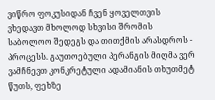ვიწრო ფოკუსიდან ჩვენ ყოველთვის ვხედავთ მხოლოდ სხვისი შრომის საბოლოო შედეგს და თითქმის არასდროს - პროცესს. გაუთოებული პერანგის მიღმა ვერ ვამჩნევთ კონკრეტული ადამიანის თხუთმეტ წუთს, ფეხზე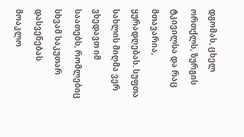დგომას, ცხელ ორთქლს, ზურგის ტკივილსა და რაც მთავარია, ყურადღებას. სუფთა სახლის მიღმა ვერ ვხედავთ იმ საათებს, რომლებიც სხვამ საკუთარ დასვენებას მოაკლო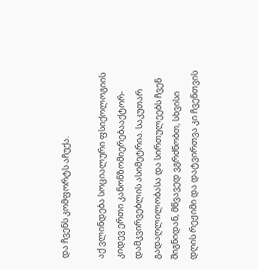და ჩვენს კომფორტს აჩუქა.

აქ ვლინდება სოციალური ფსიქოლოგიის კიდევ ერთი კანონზომიერებააქტორ-დამკვირვებლის ასიმეტრია. საკუთარ გადაღლილობასა და სირთულეებს ჩვენ შიგნიდან, მწვავედ ვგრძნობთ, სხვისი დღის რეჟიმი და დატვირთვა კი ჩვენთვის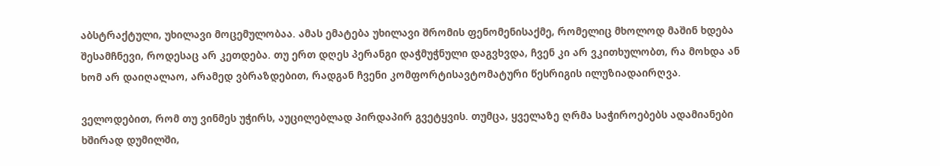აბსტრაქტული, უხილავი მოცემულობაა. ამას ემატება უხილავი შრომის ფენომენისაქმე, რომელიც მხოლოდ მაშინ ხდება შესამჩნევი, როდესაც არ კეთდება. თუ ერთ დღეს პერანგი დაჭმუჭნული დაგვხვდა, ჩვენ კი არ ვკითხულობთ, რა მოხდა ან ხომ არ დაიღალაო, არამედ ვბრაზდებით, რადგან ჩვენი კომფორტისავტომატური წესრიგის ილუზიადაირღვა.

ველოდებით, რომ თუ ვინმეს უჭირს, აუცილებლად პირდაპირ გვეტყვის. თუმცა, ყველაზე ღრმა საჭიროებებს ადამიანები ხშირად დუმილში,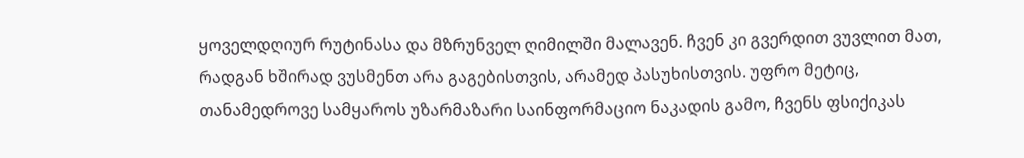ყოველდღიურ რუტინასა და მზრუნველ ღიმილში მალავენ. ჩვენ კი გვერდით ვუვლით მათ, რადგან ხშირად ვუსმენთ არა გაგებისთვის, არამედ პასუხისთვის. უფრო მეტიც, თანამედროვე სამყაროს უზარმაზარი საინფორმაციო ნაკადის გამო, ჩვენს ფსიქიკას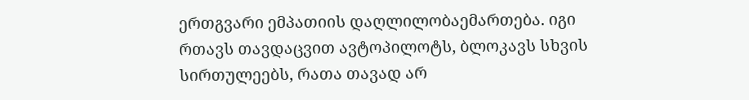ერთგვარი ემპათიის დაღლილობაემართება. იგი რთავს თავდაცვით ავტოპილოტს, ბლოკავს სხვის სირთულეებს, რათა თავად არ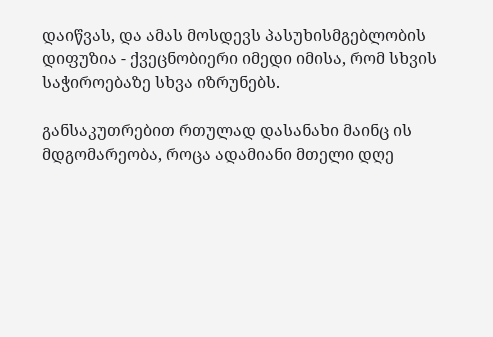დაიწვას, და ამას მოსდევს პასუხისმგებლობის დიფუზია - ქვეცნობიერი იმედი იმისა, რომ სხვის საჭიროებაზე სხვა იზრუნებს.

განსაკუთრებით რთულად დასანახი მაინც ის მდგომარეობა, როცა ადამიანი მთელი დღე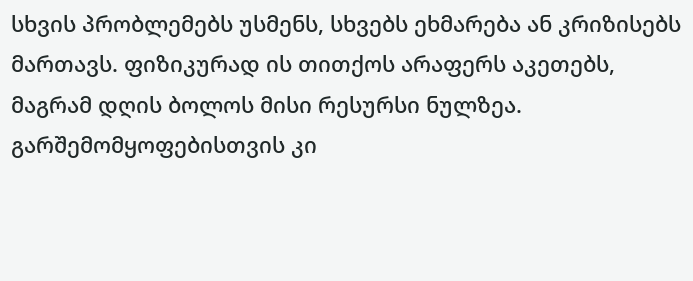სხვის პრობლემებს უსმენს, სხვებს ეხმარება ან კრიზისებს მართავს. ფიზიკურად ის თითქოს არაფერს აკეთებს, მაგრამ დღის ბოლოს მისი რესურსი ნულზეა. გარშემომყოფებისთვის კი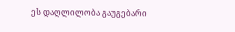ეს დაღლილობა გაუგებარი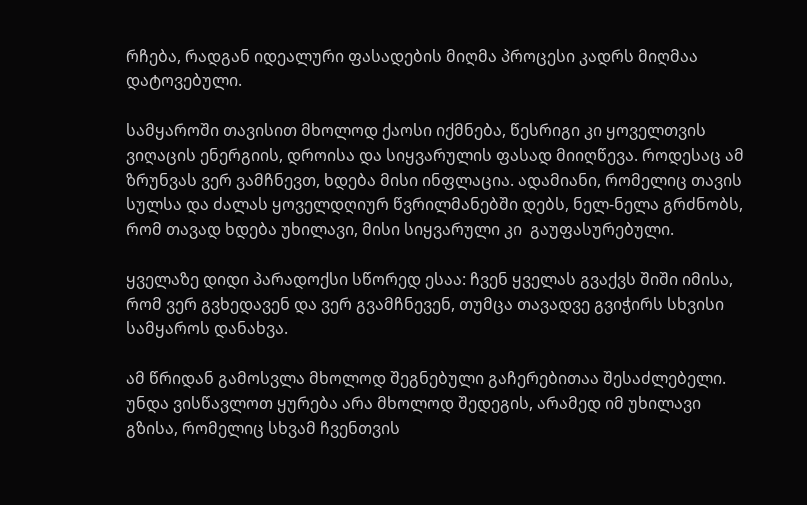რჩება, რადგან იდეალური ფასადების მიღმა პროცესი კადრს მიღმაა დატოვებული.

სამყაროში თავისით მხოლოდ ქაოსი იქმნება, წესრიგი კი ყოველთვის ვიღაცის ენერგიის, დროისა და სიყვარულის ფასად მიიღწევა. როდესაც ამ ზრუნვას ვერ ვამჩნევთ, ხდება მისი ინფლაცია. ადამიანი, რომელიც თავის სულსა და ძალას ყოველდღიურ წვრილმანებში დებს, ნელ-ნელა გრძნობს, რომ თავად ხდება უხილავი, მისი სიყვარული კი  გაუფასურებული.

ყველაზე დიდი პარადოქსი სწორედ ესაა: ჩვენ ყველას გვაქვს შიში იმისა, რომ ვერ გვხედავენ და ვერ გვამჩნევენ, თუმცა თავადვე გვიჭირს სხვისი სამყაროს დანახვა.

ამ წრიდან გამოსვლა მხოლოდ შეგნებული გაჩერებითაა შესაძლებელი. უნდა ვისწავლოთ ყურება არა მხოლოდ შედეგის, არამედ იმ უხილავი გზისა, რომელიც სხვამ ჩვენთვის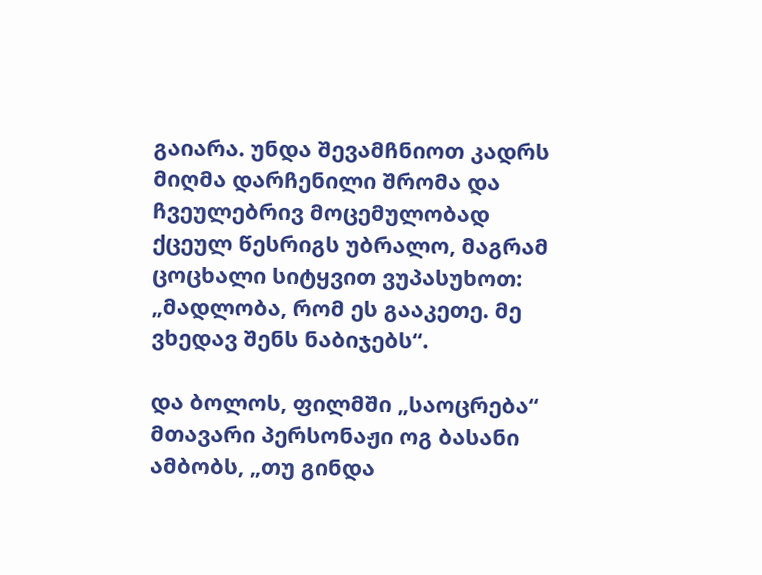გაიარა. უნდა შევამჩნიოთ კადრს მიღმა დარჩენილი შრომა და ჩვეულებრივ მოცემულობად ქცეულ წესრიგს უბრალო, მაგრამ ცოცხალი სიტყვით ვუპასუხოთ: „მადლობა, რომ ეს გააკეთე. მე ვხედავ შენს ნაბიჯებს“.

და ბოლოს, ფილმში „საოცრება“ მთავარი პერსონაჟი ოგ ბასანი ამბობს, „თუ გინდა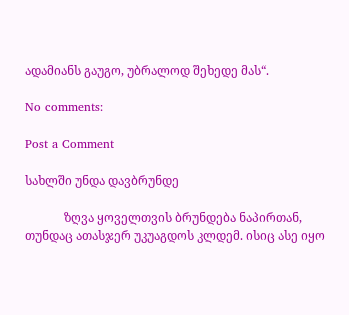ადამიანს გაუგო, უბრალოდ შეხედე მას“.

No comments:

Post a Comment

სახლში უნდა დავბრუნდე

             ზღვა ყოველთვის ბრუნდება ნაპირთან, თუნდაც ათასჯერ უკუაგდოს კლდემ. ისიც ასე იყო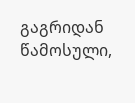გაგრიდან წამოსული,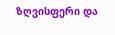ზღვისფერი და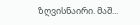ზღვისნაირი. მაშ...